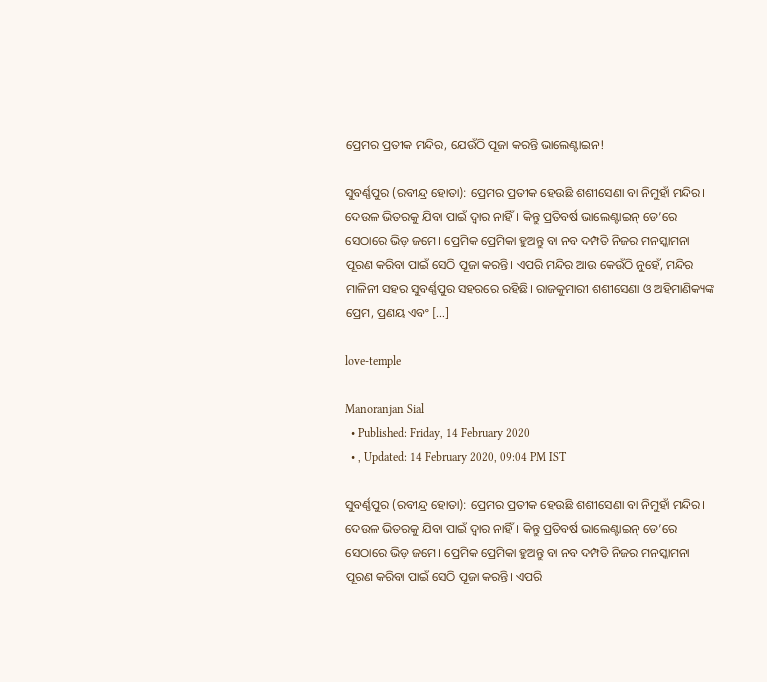ପ୍ରେମର ପ୍ରତୀକ ମନ୍ଦିର, ଯେଉଁଠି ପୂଜା କରନ୍ତି ଭାଲେଣ୍ଟାଇନ!

ସୁବର୍ଣ୍ଣପୁର (ରବୀନ୍ଦ୍ର ହୋତା): ପ୍ରେମର ପ୍ରତୀକ ହେଉଛି ଶଶୀସେଣା ବା ନିମୁହାଁ ମନ୍ଦିର। ଦେଉଳ ଭିତରକୁ ଯିବା ପାଇଁ ଦ୍ୱାର ନାହିଁ। କିନ୍ତୁ ପ୍ରତିବର୍ଷ ଭାଲେଣ୍ଟାଇନ୍‌ ଡେ’ରେ ସେଠାରେ ଭିଡ଼ ଜମେ। ପ୍ରେମିକ ପ୍ରେମିକା ହୁଅନ୍ତୁ ବା ନବ ଦମ୍ପତି ନିଜର ମନସ୍କାମନା ପୂରଣ କରିବା ପାଇଁ ସେଠି ପୂଜା କରନ୍ତି। ଏପରି ମନ୍ଦିର ଆଉ କେଉଁଠି ନୁହେଁ, ମନ୍ଦିର ମାଳିନୀ ସହର ସୁବର୍ଣ୍ଣପୁର ସହରରେ ରହିଛି। ରାଜକୁମାରୀ ଶଶୀସେଣା ଓ ଅହିମାଣିକ୍ୟଙ୍କ ପ୍ରେମ, ପ୍ରଣୟ ଏବଂ […]

love-temple

Manoranjan Sial
  • Published: Friday, 14 February 2020
  • , Updated: 14 February 2020, 09:04 PM IST

ସୁବର୍ଣ୍ଣପୁର (ରବୀନ୍ଦ୍ର ହୋତା): ପ୍ରେମର ପ୍ରତୀକ ହେଉଛି ଶଶୀସେଣା ବା ନିମୁହାଁ ମନ୍ଦିର। ଦେଉଳ ଭିତରକୁ ଯିବା ପାଇଁ ଦ୍ୱାର ନାହିଁ। କିନ୍ତୁ ପ୍ରତିବର୍ଷ ଭାଲେଣ୍ଟାଇନ୍‌ ଡେ’ରେ ସେଠାରେ ଭିଡ଼ ଜମେ। ପ୍ରେମିକ ପ୍ରେମିକା ହୁଅନ୍ତୁ ବା ନବ ଦମ୍ପତି ନିଜର ମନସ୍କାମନା ପୂରଣ କରିବା ପାଇଁ ସେଠି ପୂଜା କରନ୍ତି। ଏପରି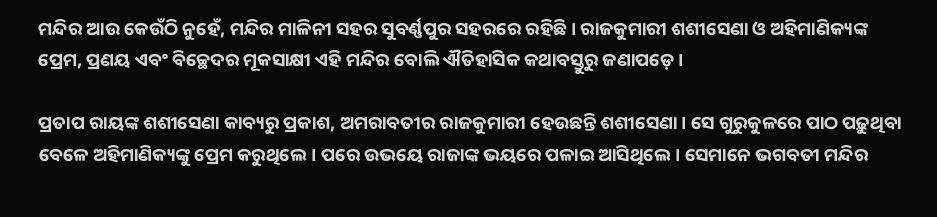ମନ୍ଦିର ଆଉ କେଉଁଠି ନୁହେଁ, ମନ୍ଦିର ମାଳିନୀ ସହର ସୁବର୍ଣ୍ଣପୁର ସହରରେ ରହିଛି। ରାଜକୁମାରୀ ଶଶୀସେଣା ଓ ଅହିମାଣିକ୍ୟଙ୍କ ପ୍ରେମ, ପ୍ରଣୟ ଏବଂ ବିଚ୍ଛେଦର ମୂକସାକ୍ଷୀ ଏହି ମନ୍ଦିର ବୋଲି ଐତିହାସିକ କଥାବସ୍ତୁରୁ ଜଣାପଡ଼େ।

ପ୍ରତାପ ରାୟଙ୍କ ଶଶୀସେଣା କାବ୍ୟରୁ ପ୍ରକାଶ, ଅମରାବତୀର ରାଜକୁମାରୀ ହେଉଛନ୍ତି ଶଶୀସେଣା। ସେ ଗୁରୁକୁଳରେ ପାଠ ପଢ଼ୁଥିବା ବେଳେ ଅହିମାଣିକ୍ୟଙ୍କୁ ପ୍ରେମ କରୁଥିଲେ। ପରେ ଉଭୟେ ରାଜାଙ୍କ ଭୟରେ ପଳାଇ ଆସିଥିଲେ। ସେମାନେ ଭଗବତୀ ମନ୍ଦିର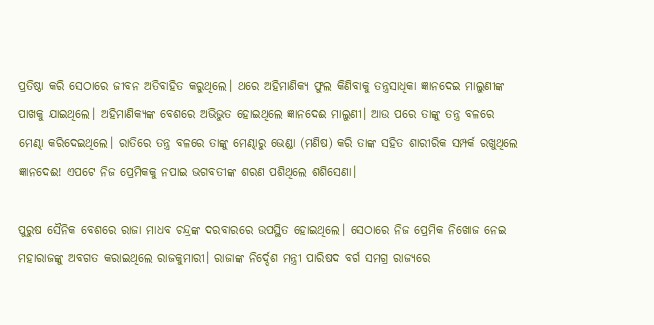ପ୍ରତିଷ୍ଠା କରି ସେଠାରେ ଜୀବନ ଅତିବାହିତ କରୁଥିଲେ। ଥରେ ଅହିମାଣିକ୍ୟ ଫୁଲ କିଣିବାକୁ ତନ୍ତ୍ରସାଧିକା ଜ୍ଞାନଦେଇ ମାଲୁଣୀଙ୍କ ପାଖକୁ ଯାଇଥିଲେ। ଅହିମାଣିକ୍ୟଙ୍କ ବେଶରେ ଅଭିଭୁତ ହୋଇଥିଲେ ଜ୍ଞାନଦେଈ ମାଲୁଣୀ। ଆଉ ପରେ ତାଙ୍କୁ ତନ୍ତ୍ର ବଳରେ ମେଣ୍ଢା କରିଦେଇଥିଲେ। ରାତିରେ ତନ୍ତ୍ର ବଳରେ ତାଙ୍କୁ ମେଣ୍ଢାରୁ ଭେଣ୍ଡା (ମଣିଷ) କରି ତାଙ୍କ ସହିତ ଶାରୀରିକ ସମ୍ପର୍କ ରଖୁଥିଲେ ଜ୍ଞାନଦେଈ! ଏପଟେ ନିଜ ପ୍ରେମିକକୁ ନପାଇ ଭଗବତୀଙ୍କ ଶରଣ ପଶିଥିଲେ ଶଶିସେଣା।

ପୁରୁଷ ସୈନିକ ବେଶରେ ରାଜା ମାଧବ ଚନ୍ଦ୍ରଙ୍କ ଦରବାରରେ ଉପସ୍ଥିତ ହୋଇଥିଲେ। ସେଠାରେ ନିଜ ପ୍ରେମିକ ନିଖୋଜ ନେଇ ମହାରାଜଙ୍କୁ ଅବଗତ କରାଇଥିଲେ ରାଜକୁମାରୀ। ରାଜାଙ୍କ ନିର୍ଦ୍ଦେଶ ମନ୍ତ୍ରୀ ପାରିଷଦ ବର୍ଗ ସମଗ୍ର ରାଜ୍ୟରେ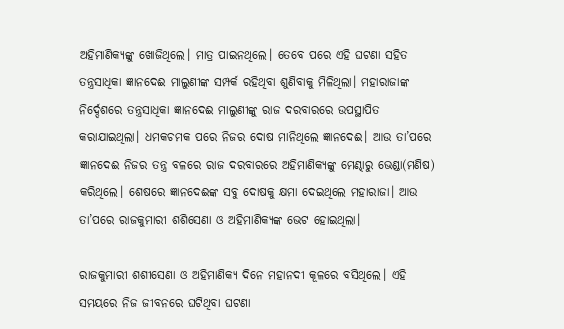ଅହିମାଣିକ୍ୟଙ୍କୁ ଖୋଜିଥିଲେ। ମାତ୍ର ପାଇନଥିଲେ। ତେବେ ପରେ ଏହି ଘଟଣା ସହିତ ତନ୍ତ୍ରସାଧିକା ଜ୍ଞାନଦେଈ ମାଲୁଣୀଙ୍କ ସମ୍ପର୍କ ରହିଥିବା ଶୁଣିବାକୁ ମିଳିଥିଲା। ମହାରାଜାଙ୍କ ନିର୍ଦ୍ଦେଶରେ ତନ୍ତ୍ରସାଧିକା ଜ୍ଞାନଦେଈ ମାଲୁଣୀଙ୍କୁ ରାଜ ଦରବାରରେ ଉପସ୍ଥାପିତ କରାଯାଇଥିଲା। ଧମକଚମକ ପରେ ନିଜର ଦୋଷ ମାନିଥିଲେ ଜ୍ଞାନଦେଈ। ଆଉ ତା’ପରେ ଜ୍ଞାନଦେଈ ନିଜର ତନ୍ତ୍ର ବଳରେ ରାଜ ଦରବାରରେ ଅହିମାଣିକ୍ୟଙ୍କୁ ମେଣ୍ଢାରୁ ଭେଣ୍ଡା(ମଣିଷ) କରିଥିଲେ। ଶେଷରେ ଜ୍ଞାନଦେଈଙ୍କ ସବୁ ଦୋଷକୁ କ୍ଷମା ଦେଇଥିଲେ ମହାରାଜା। ଆଉ ତା’ପରେ ରାଜକୁମାରୀ ଶଶିସେଣା ଓ ଅହିମାଣିକ୍ୟଙ୍କ ଭେଟ ହୋଇଥିଲା।

ରାଜକୁମାରୀ ଶଶୀସେଣା ଓ ଅହିମାଣିକ୍ୟ ଦିନେ ମହାନଦୀ କୂଳରେ ବସିଥିଲେ। ଏହି ସମୟରେ ନିଜ ଜୀବନରେ ଘଟିଥିବା ଘଟଣା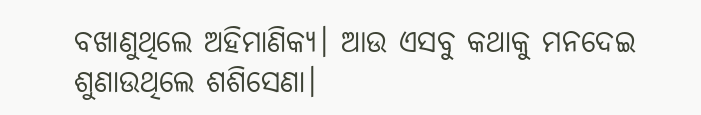ବଖାଣୁଥିଲେ ଅହିମାଣିକ୍ୟ। ଆଉ ଏସବୁ କଥାକୁ ମନଦେଇ ଶୁଣାଉଥିଲେ ଶଶିସେଣା।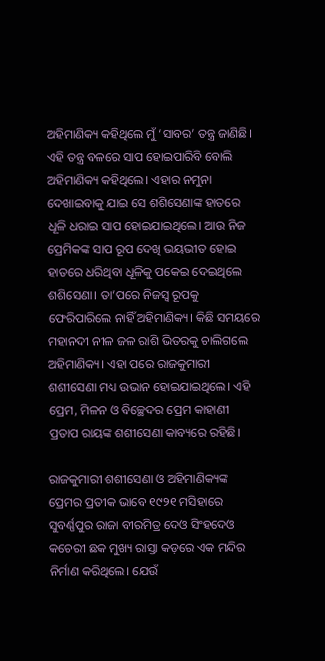ଅହିମାଣିକ୍ୟ କହିଥିଲେ ମୁଁ ‘ସାବର’ ତନ୍ତ୍ର ଜାଣିଛି। ଏହି ତନ୍ତ୍ର ବଳରେ ସାପ ହୋଇପାରିବି ବୋଲି ଅହିମାଣିକ୍ୟ କହିଥିଲେ। ଏହାର ନମୁନା ଦେଖାଇବାକୁ ଯାଇ ସେ ଶଶିସେଣାଙ୍କ ହାତରେ ଧୂଳି ଧରାଇ ସାପ ହୋଇଯାଇଥିଲେ। ଆଉ ନିଜ ପ୍ରେମିକଙ୍କ ସାପ ରୂପ ଦେଖି ଭୟଭୀତ ହୋଇ ହାତରେ ଧରିଥିବା ଧୂଳିକୁ ପକେଇ ଦେଇଥିଲେ ଶଶିସେଣା। ତା’ପରେ ନିଜସ୍ୱ ରୂପକୁ ଫେରିପାରିଲେ ନାହିଁ ଅହିମାଣିକ୍ୟ। କିଛି ସମୟରେ ମହାନଦୀ ନୀଳ ଜଳ ରାଶି ଭିତରକୁ ଚାଲିଗଲେ ଅହିମାଣିକ୍ୟ। ଏହା ପରେ ରାଜକୁମାରୀ ଶଶୀସେଣା ମଧ୍ୟ ଉଭାନ ହୋଇଯାଇଥିଲେ। ଏହି ପ୍ରେମ, ମିଳନ ଓ ବିଚ୍ଛେଦର ପ୍ରେମ କାହାଣୀ ପ୍ରତାପ ରାୟଙ୍କ ଶଶୀସେଣା କାବ୍ୟରେ ରହିଛି।

ରାଜକୁମାରୀ ଶଶୀସେଣା ଓ ଅହିମାଣିକ୍ୟଙ୍କ ପ୍ରେମର ପ୍ରତୀକ ଭାବେ ୧୯୨୧ ମସିହାରେ ସୁବର୍ଣ୍ଣପୁର ରାଜା ବୀରମିତ୍ର ଦେଓ ସିଂହଦେଓ କଚେରୀ ଛକ ମୁଖ୍ୟ ରାସ୍ତା କଡ଼ରେ ଏକ ମନ୍ଦିର ନିର୍ମାଣ କରିଥିଲେ। ଯେଉଁ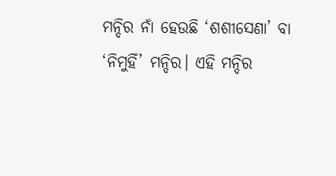ମନ୍ଦିର ନାଁ ହେଉଛି ‘ଶଶୀସେଣା’ ବା ‘ନିମୁହିଁ’ ମନ୍ଦିର। ଏହି ମନ୍ଦିର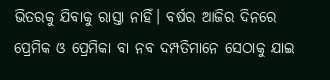ଭିତରକୁ ଯିବାକୁ ରାସ୍ତା ନାହିଁ। ବର୍ଷର ଆଜିର ଦିନରେ ପ୍ରେମିକ ଓ ପ୍ରେମିକା ବା ନବ ଦମ୍ପତିମାନେ ସେଠାକୁ ଯାଇ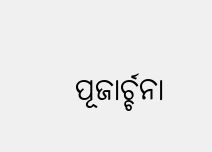ପୂଜାର୍ଚ୍ଚନା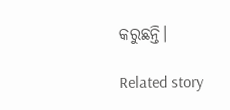କରୁଛନ୍ତି।

Related story